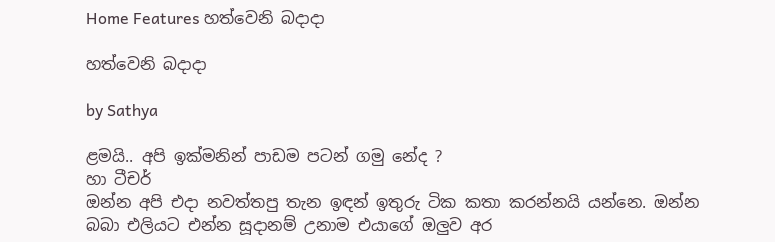Home Features හත්වෙනි බදාදා

හත්වෙනි බදාදා

by Sathya

ළමයි.. අපි ඉක්මනින් පාඩම පටන් ගමු නේද ?
හා ටීචර්
ඔන්න අපි එදා නවත්තපු තැන ඉඳන් ඉතුරු ටික කතා කරන්නයි යන්නෙ. ඔන්න බබා එලියට එන්න සූදානම් උනාම එයාගේ ඔලු‍ව අර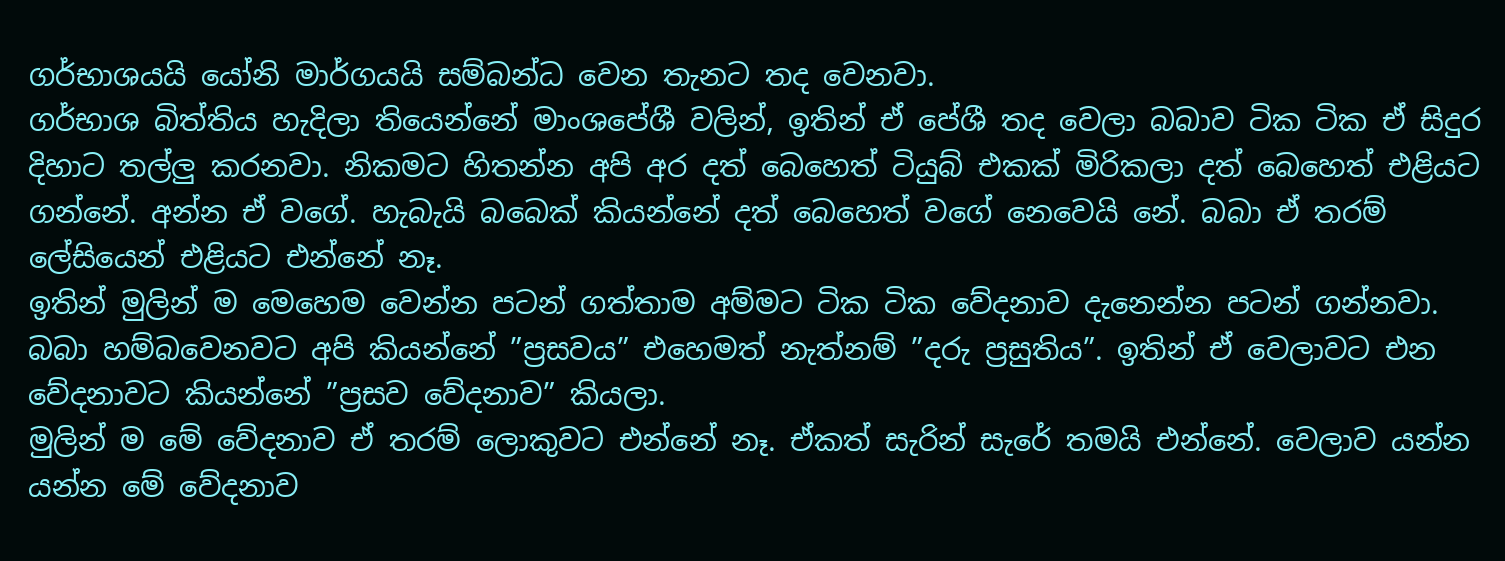ගර්භාශයයි යෝනි මාර්ගයයි සම්බන්ධ වෙන තැනට තද වෙනවා.
ගර්භාශ බිත්තිය හැදිලා තියෙන්නේ මාංශපේශී වලින්, ඉතින් ඒ පේශී තද වෙලා බබාව ටික ටික ඒ සිදුර දිහාට තල්ලු‍ කරනවා. නිකමට හිතන්න අපි අර දත් බෙහෙත් ටියුබ් එකක් මිරිකලා දත් බෙහෙත් එළියට ගන්නේ. අන්න ඒ වගේ. හැබැයි බබෙක් කියන්නේ දත් බෙහෙත් වගේ නෙවෙයි නේ. බබා ඒ තරම් ලේසියෙන් එළියට එන්නේ නෑ.
ඉතින් මුලින් ම මෙහෙම වෙන්න පටන් ගත්තාම අම්මට ටික ටික වේදනාව දැනෙන්න පටන් ගන්නවා.
බබා හම්බවෙනවට අපි කියන්නේ ”ප්‍රසවය” එහෙමත් නැත්නම් ”දරු ප්‍රසුතිය”. ඉතින් ඒ වෙලාවට එන වේදනාවට කියන්නේ ”ප්‍රසව වේදනාව” කියලා.
මුලින් ම මේ වේදනාව ඒ තරම් ලොකුවට එන්නේ නෑ. ඒකත් සැරින් සැරේ තමයි එන්නේ. වෙලාව යන්න යන්න මේ වේදනාව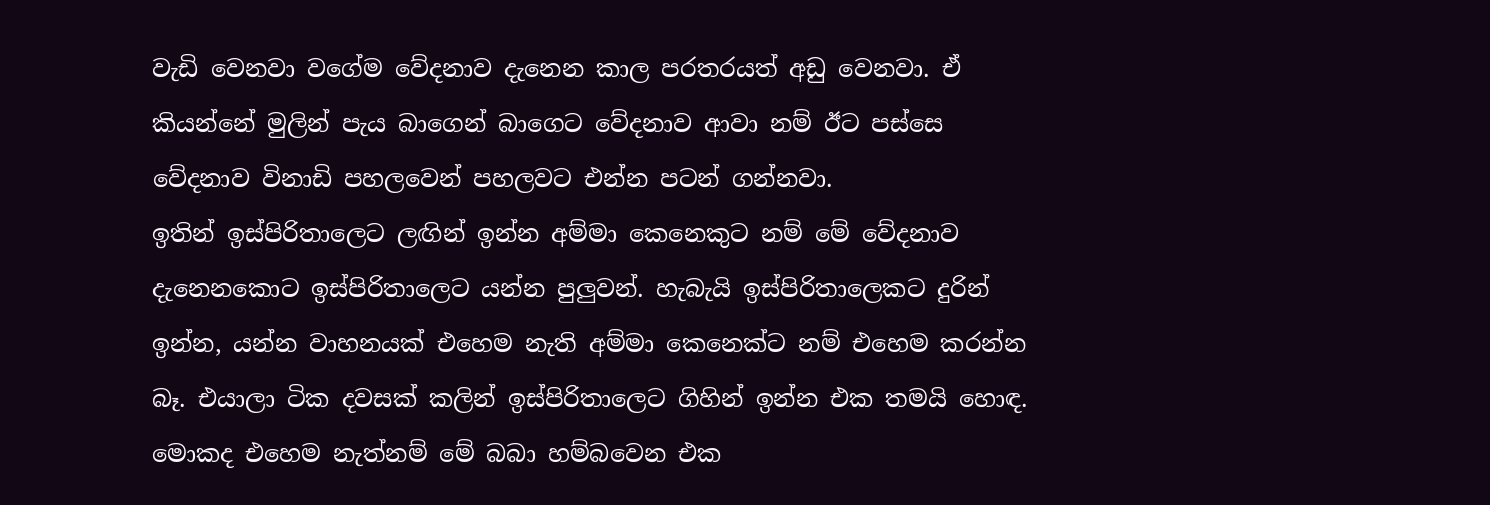වැඩි වෙනවා වගේම වේදනාව දැනෙන කාල පරතරයත් අඩු වෙනවා. ඒ කියන්නේ මුලින් පැය බාගෙන් බාගෙට වේදනාව ආවා නම් ඊට පස්සෙ වේදනාව විනාඩි පහලවෙන් පහලවට එන්න පටන් ගන්නවා.
ඉතින් ඉස්පිරිතාලෙට ලඟින් ඉන්න අම්මා කෙනෙකුට නම් මේ වේදනාව දැනෙනකොට ඉස්පිරිතාලෙට යන්න පුලු‍වන්. හැබැයි ඉස්පිරිතාලෙකට දුරින් ඉන්න, යන්න වාහනයක් එහෙම නැති අම්මා කෙනෙක්ට නම් එහෙම කරන්න බෑ. එයාලා ටික දවසක් කලින් ඉස්පිරිතාලෙට ගිහින් ඉන්න එක තමයි හොඳ. මොකද එහෙම නැත්නම් මේ බබා හම්බවෙන එක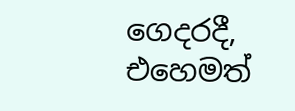ගෙදරදී, එහෙමත්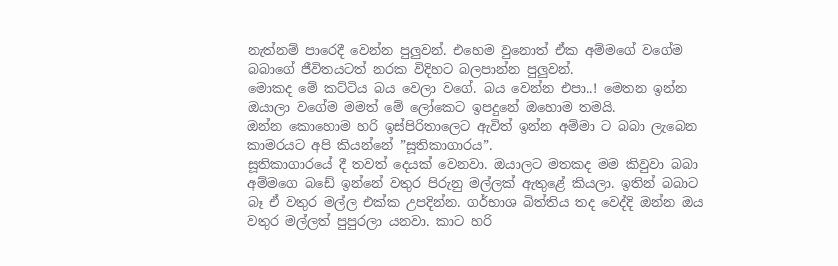නැත්නම් පාරෙදී වෙන්න පුලු‍වන්. එහෙම වුනොත් ඒක අම්මගේ වගේම බබාගේ ජීවිතයටත් නරක විදිහට බලපාන්න පුලු‍වන්.
මොකද මේ කට්ටිය බය වෙලා වගේ. බය වෙන්න එපා..! මෙතන ඉන්න ඔයාලා වගේම මමත් මේ ලෝකෙට ඉපදුනේ ඔහොම තමයි.
ඔන්න කොහොම හරි ඉස්පිරිතාලෙට ඇවිත් ඉන්න අම්මා ට බබා ලැබෙන කාමරයට අපි කියන්නේ ”සූතිකාගාරය”.
සූතිකාගාරයේ දී තවත් දෙයක් වෙනවා. ඔයාලට මතකද මම කිවුවා බබා අම්මගෙ බඩේ ඉන්නේ වතුර පිරුනු මල්ලක් ඇතුළේ කියලා. ඉතින් බබාට බෑ ඒ වතුර මල්ල එක්ක උපදින්න. ගර්භාශ බිත්තිය තද වෙද්දි ඔන්න ඔය වතුර මල්ලත් පුපුරලා යනවා. කාට හරි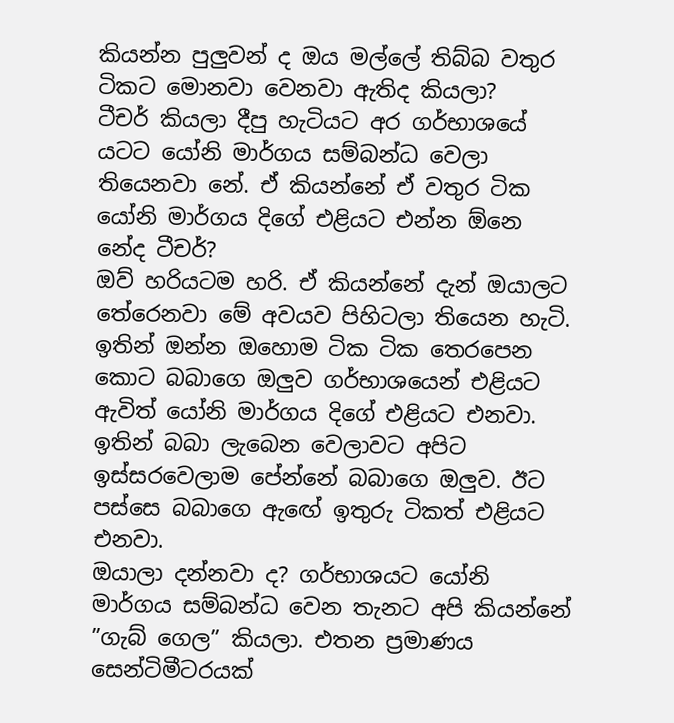කියන්න පුලු‍වන් ද ඔය මල්ලේ තිබ්බ වතුර ටිකට මොනවා වෙනවා ඇතිද කියලා?
ටීචර් කියලා දීපු හැටියට අර ගර්භාශයේ යටට යෝනි මාර්ගය සම්බන්ධ වෙලා තියෙනවා නේ. ඒ කියන්නේ ඒ වතුර ටික යෝනි මාර්ගය දිගේ එළියට එන්න ඕනෙ නේද ටීචර්?
ඔව් හරියටම හරි. ඒ කියන්නේ දැන් ඔයාලට තේරෙනවා මේ අවයව පිහිටලා තියෙන හැටි.
ඉතින් ඔන්න ඔහොම ටික ටික තෙරපෙන කොට බබාගෙ ඔලු‍ව ගර්භාශයෙන් එළියට ඇවිත් යෝනි මාර්ගය දිගේ එළියට එනවා. ඉතින් බබා ලැබෙන වෙලාවට අපිට ඉස්සරවෙලාම පේන්නේ බබාගෙ ඔලු‍ව. ඊට පස්සෙ බබාගෙ ඇඟේ ඉතුරු ටිකත් එළියට එනවා.
ඔයාලා දන්නවා ද? ගර්භාශයට යෝනි මාර්ගය සම්බන්ධ වෙන තැනට අපි කියන්නේ ”ගැබ් ගෙල” කියලා. එතන ප්‍රමාණය සෙන්ටිමීටරයක්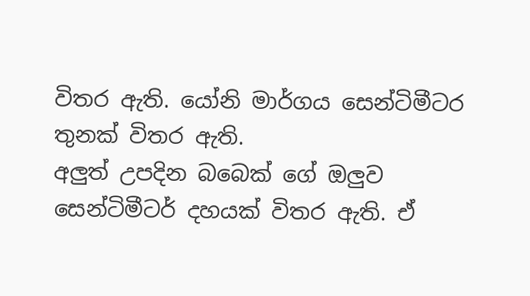විතර ඇති. යෝනි මාර්ගය සෙන්ටිමීටර තුනක් විතර ඇති.
අලු‍ත් උපදින බබෙක් ගේ ඔලු‍ව සෙන්ටිමීටර් දහයක් විතර ඇති. ඒ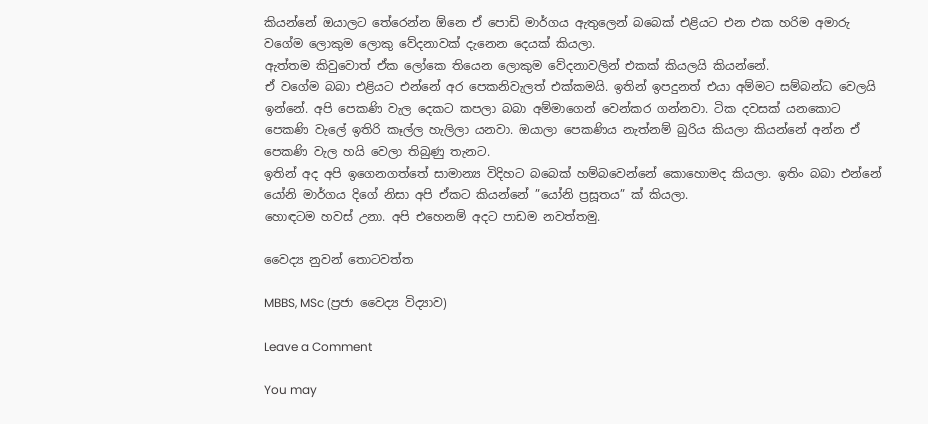කියන්නේ ඔයාලට තේරෙන්න ඕනෙ ඒ පොඩි මාර්ගය ඇතුලෙන් බබෙක් එළියට එන එක හරිම අමාරු වගේම ලොකුම ලොකු වේදනාවක් දැනෙන දෙයක් කියලා.
ඇත්තම කිවුවොත් ඒක ලෝකෙ තියෙන ලොකුම වේදනාවලින් එකක් කියලයි කියන්නේ.
ඒ වගේම බබා එළියට එන්නේ අර පෙකනිවැලත් එක්කමයි. ඉතින් ඉපදුනත් එයා අම්මට සම්බන්ධ වෙලයි ඉන්නේ. අපි පෙකණි වැල දෙකට කපලා බබා අම්මාගෙන් වෙන්කර ගන්නවා. ටික දවසක් යනකොට පෙකණි වැලේ ඉතිරි කෑල්ල හැලිලා යනවා. ඔයාලා පෙකණිය නැත්නම් බුරිය කියලා කියන්නේ අන්න ඒ පෙකණි වැල හයි වෙලා තිබුණු තැනට.
ඉතින් අද අපි ඉගෙනගත්තේ සාමාන්‍ය විදිහට බබෙක් හම්බවෙන්නේ කොහොමද කියලා. ඉතිං බබා එන්නේ යෝනි මාර්ගය දිගේ නිසා අපි ඒකට කියන්නේ ”යෝනි ප්‍රසූතය” ක් කියලා.
හොඳටම හවස් උනා. අපි එහෙනම් අදට පාඩම නවත්තමු.

වෛද්‍ය නුවන් තොටවත්ත

MBBS, MSc (ප්‍රජා වෛද්‍ය විද්‍යාව)

Leave a Comment

You may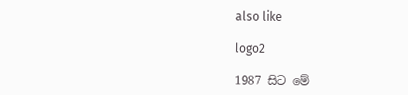also like

logo2

1987 සිට මේ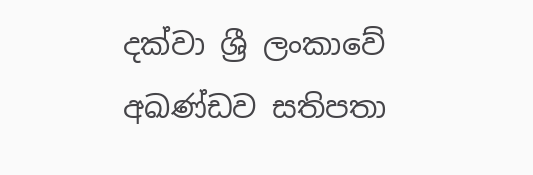දක්වා ශ්‍රී ලංකාවේ අඛණ්ඩව සතිපතා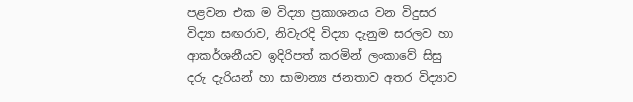පළවන එක ම විද්‍යා ප්‍රකාශනය වන විදුසර විද්‍යා සඟරාව, නිවැරදි විද්‍යා දැනුම සරලව හා ආකර්ශනීයව ඉදිරිපත් කරමින් ලංකාවේ සිසු දරු දැරියන් හා සාමාන්‍ය ජනතාව අතර විද්‍යාව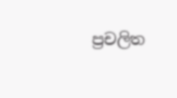ප්‍රචලිත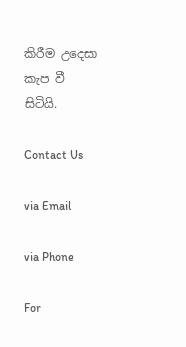කිරීම උදෙසා කැප වී සිටියි.

Contact Us

via Email

via Phone

For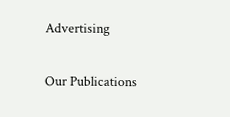Advertising

Our Publications